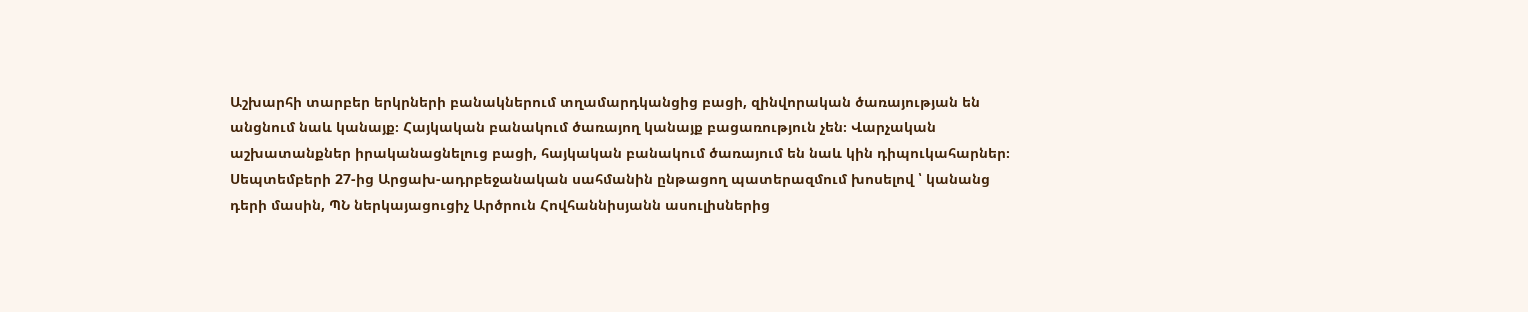Աշխարհի տարբեր երկրների բանակներում տղամարդկանցից բացի, զինվորական ծառայության են անցնում նաև կանայք։ Հայկական բանակում ծառայող կանայք բացառություն չեն։ Վարչական աշխատանքներ իրականացնելուց բացի, հայկական բանակում ծառայում են նաև կին դիպուկահարներ։ Սեպտեմբերի 27-ից Արցախ-ադրբեջանական սահմանին ընթացող պատերազմում խոսելով ՝ կանանց դերի մասին, ՊՆ ներկայացուցիչ Արծրուն Հովհաննիսյանն ասուլիսներից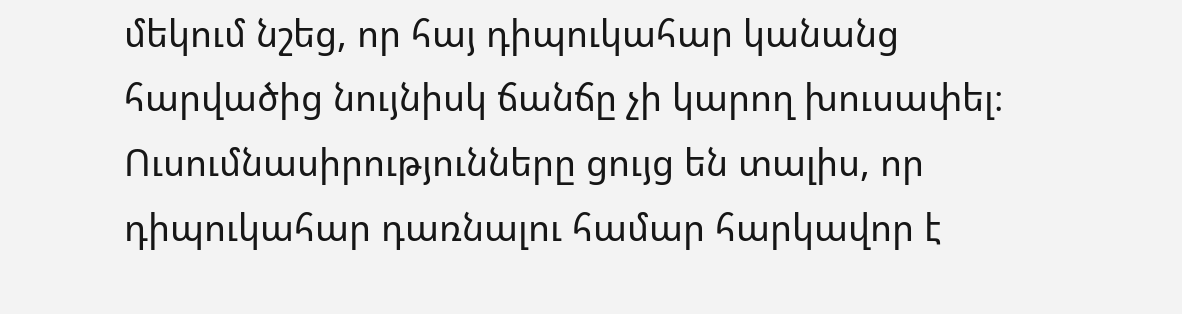մեկում նշեց, որ հայ դիպուկահար կանանց հարվածից նույնիսկ ճանճը չի կարող խուսափել։ Ուսումնասիրությունները ցույց են տալիս, որ դիպուկահար դառնալու համար հարկավոր է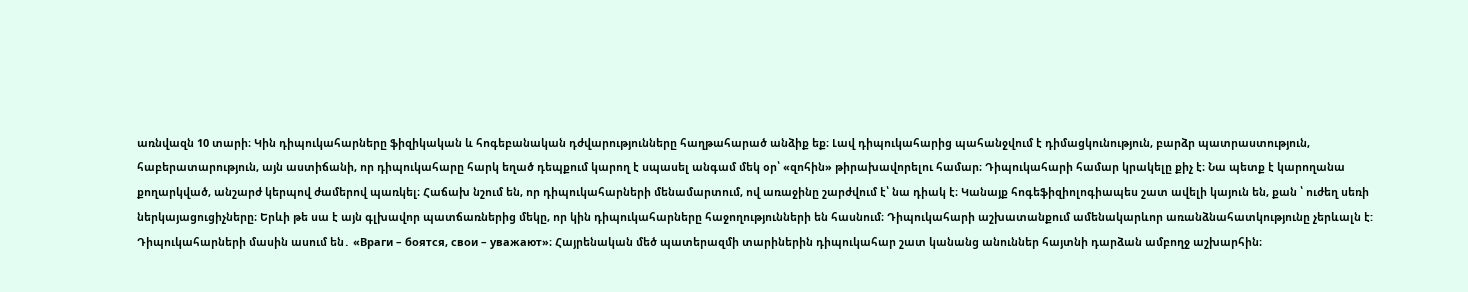առնվազն 10 տարի։ Կին դիպուկահարները ֆիզիկական և հոգեբանական դժվարությունները հաղթահարած անձիք եք։ Լավ դիպուկահարից պահանջվում է դիմացկունություն, բարձր պատրաստություն, հաբերատարություն, այն աստիճանի, որ դիպուկահարը հարկ եղած դեպքում կարող է սպասել անգամ մեկ օր՝ «զոհին» թիրախավորելու համար։ Դիպուկահարի համար կրակելը քիչ է։ Նա պետք է կարողանա քողարկված, անշարժ կերպով ժամերով պառկել։ Հաճախ նշում են, որ դիպուկահարների մենամարտում, ով առաջինը շարժվում է՝ նա դիակ է։ Կանայք հոգեֆիզիոլոգիապես շատ ավելի կայուն են, քան ՝ ուժեղ սեռի ներկայացուցիչները։ Երևի թե սա է այն գլխավոր պատճառներից մեկը, որ կին դիպուկահարները հաջողությունների են հասնում։ Դիպուկահարի աշխատանքում ամենակարևոր առանձնահատկությունը չերևալն է:
Դիպուկահարների մասին ասում են․ «Враги – боятся, свои – уважают»։ Հայրենական մեծ պատերազմի տարիներին դիպուկահար շատ կանանց անուններ հայտնի դարձան ամբողջ աշխարհին։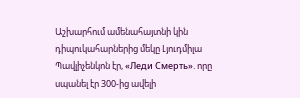Աշխարհում ամենահայտնի կին դիպուկահարներից մեկը Լյուդմիլա Պավլիչենկոն էր, «Леди Смерть». որը սպանել էր 300-ից ավելի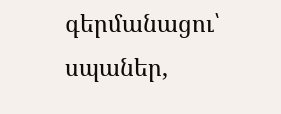գերմանացու՝ սպաներ,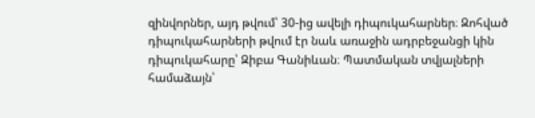զինվորներ, այդ թվում՝ 30-ից ավելի դիպուկահարներ։ Զոհված դիպուկահարների թվում էր նաև առաջին ադրբեջանցի կին դիպուկահարը՝ Զիբա Գանիևան։ Պատմական տվյալների համաձայն՝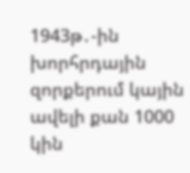1943թ․-ին խորհրդային զորքերում կային ավելի քան 1000 կին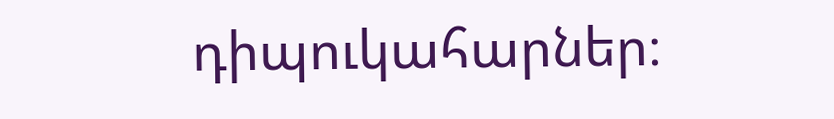դիպուկահարներ։